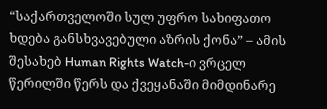“საქართველოში სულ უფრო სახიფათო ხდება განსხვავებული აზრის ქონა” – ამის შესახებ Human Rights Watch-ი ვრცელ წერილში წერს და ქვეყანაში მიმდინარე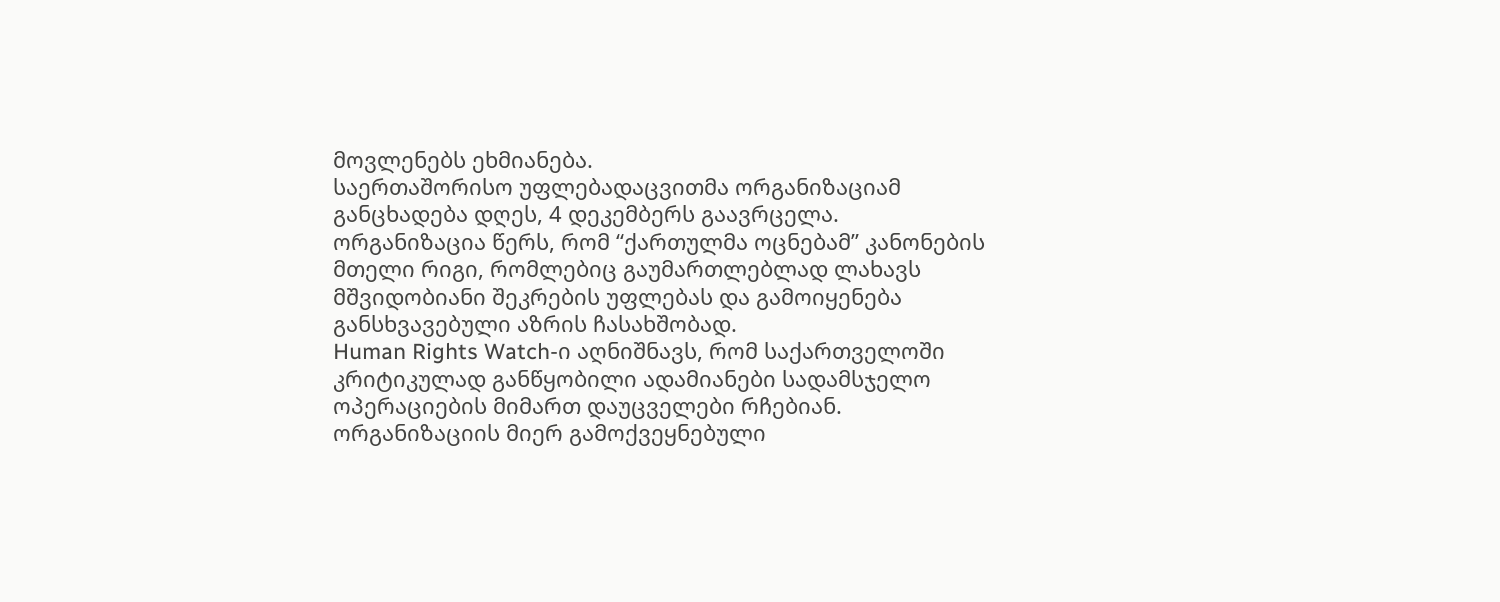მოვლენებს ეხმიანება.
საერთაშორისო უფლებადაცვითმა ორგანიზაციამ განცხადება დღეს, 4 დეკემბერს გაავრცელა.
ორგანიზაცია წერს, რომ “ქართულმა ოცნებამ” კანონების მთელი რიგი, რომლებიც გაუმართლებლად ლახავს მშვიდობიანი შეკრების უფლებას და გამოიყენება განსხვავებული აზრის ჩასახშობად.
Human Rights Watch-ი აღნიშნავს, რომ საქართველოში კრიტიკულად განწყობილი ადამიანები სადამსჯელო ოპერაციების მიმართ დაუცველები რჩებიან.
ორგანიზაციის მიერ გამოქვეყნებული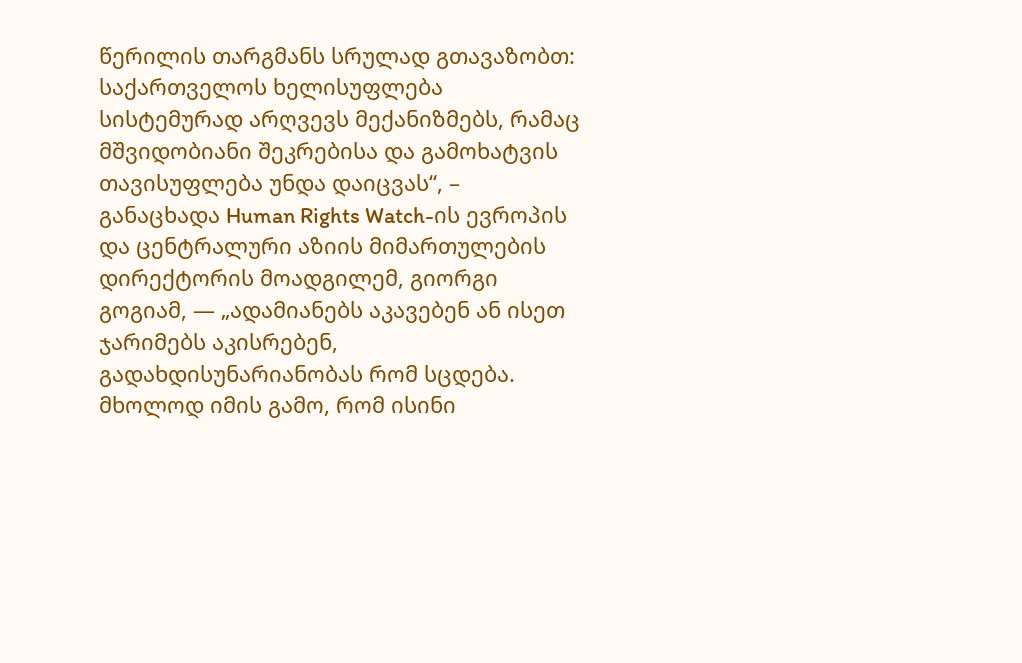წერილის თარგმანს სრულად გთავაზობთ:
საქართველოს ხელისუფლება სისტემურად არღვევს მექანიზმებს, რამაც მშვიდობიანი შეკრებისა და გამოხატვის თავისუფლება უნდა დაიცვას“, – განაცხადა Human Rights Watch-ის ევროპის და ცენტრალური აზიის მიმართულების დირექტორის მოადგილემ, გიორგი გოგიამ, — „ადამიანებს აკავებენ ან ისეთ ჯარიმებს აკისრებენ, გადახდისუნარიანობას რომ სცდება. მხოლოდ იმის გამო, რომ ისინი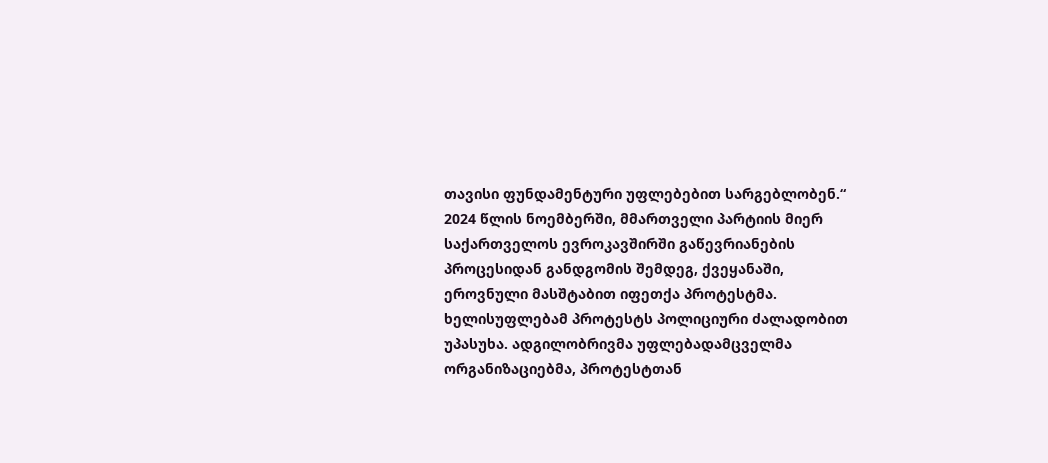თავისი ფუნდამენტური უფლებებით სარგებლობენ.“
2024 წლის ნოემბერში, მმართველი პარტიის მიერ საქართველოს ევროკავშირში გაწევრიანების პროცესიდან განდგომის შემდეგ, ქვეყანაში, ეროვნული მასშტაბით იფეთქა პროტესტმა. ხელისუფლებამ პროტესტს პოლიციური ძალადობით უპასუხა. ადგილობრივმა უფლებადამცველმა ორგანიზაციებმა, პროტესტთან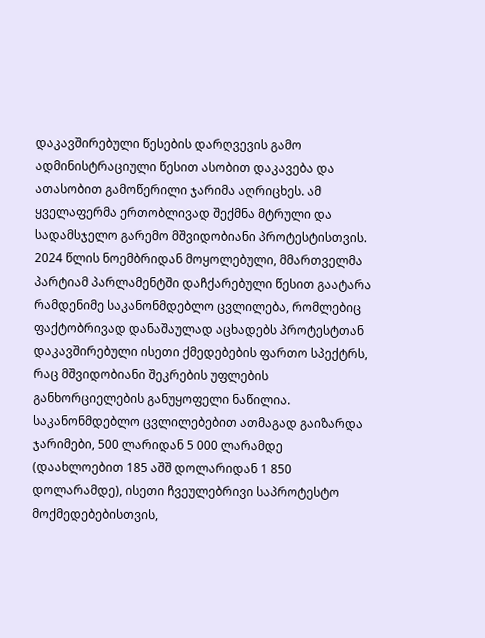დაკავშირებული წესების დარღვევის გამო ადმინისტრაციული წესით ასობით დაკავება და ათასობით გამოწერილი ჯარიმა აღრიცხეს. ამ ყველაფერმა ერთობლივად შექმნა მტრული და სადამსჯელო გარემო მშვიდობიანი პროტესტისთვის.
2024 წლის ნოემბრიდან მოყოლებული, მმართველმა პარტიამ პარლამენტში დაჩქარებული წესით გაატარა რამდენიმე საკანონმდებლო ცვლილება, რომლებიც ფაქტობრივად დანაშაულად აცხადებს პროტესტთან დაკავშირებული ისეთი ქმედებების ფართო სპექტრს, რაც მშვიდობიანი შეკრების უფლების განხორციელების განუყოფელი ნაწილია.
საკანონმდებლო ცვლილებებით ათმაგად გაიზარდა ჯარიმები, 500 ლარიდან 5 000 ლარამდე (დაახლოებით 185 აშშ დოლარიდან 1 850 დოლარამდე), ისეთი ჩვეულებრივი საპროტესტო მოქმედებებისთვის,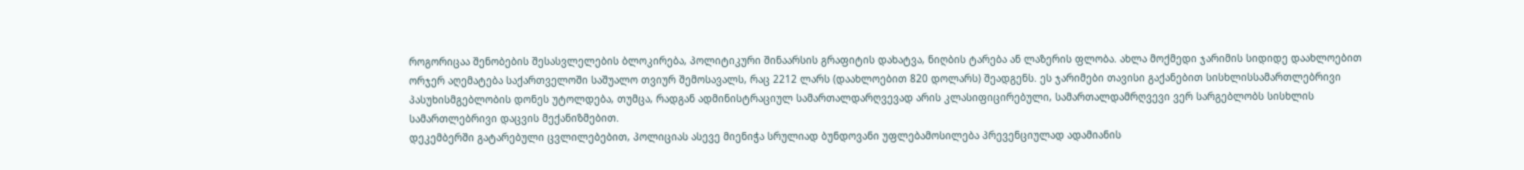როგორიცაა შენობების შესასვლელების ბლოკირება, პოლიტიკური შინაარსის გრაფიტის დახატვა, ნიღბის ტარება ან ლაზერის ფლობა. ახლა მოქმედი ჯარიმის სიდიდე დაახლოებით ორჯერ აღემატება საქართველოში საშუალო თვიურ შემოსავალს, რაც 2212 ლარს (დაახლოებით 820 დოლარს) შეადგენს. ეს ჯარიმები თავისი გაქანებით სისხლისსამართლებრივი პასუხისმგებლობის დონეს უტოლდება, თუმცა, რადგან ადმინისტრაციულ სამართალდარღვევად არის კლასიფიცირებული, სამართალდამრღვევი ვერ სარგებლობს სისხლის სამართლებრივი დაცვის მექანიზმებით.
დეკემბერში გატარებული ცვლილებებით, პოლიციას ასევე მიენიჭა სრულიად ბუნდოვანი უფლებამოსილება პრევენციულად ადამიანის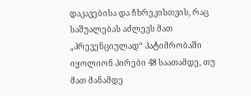დაკავებისა და ჩხრეკისთვის, რაც საშუალებას აძლევს მათ „პრევენციულად“ პატიმრობაში იყოლიონ პირები 48 საათამდე, თუ მათ მანამდე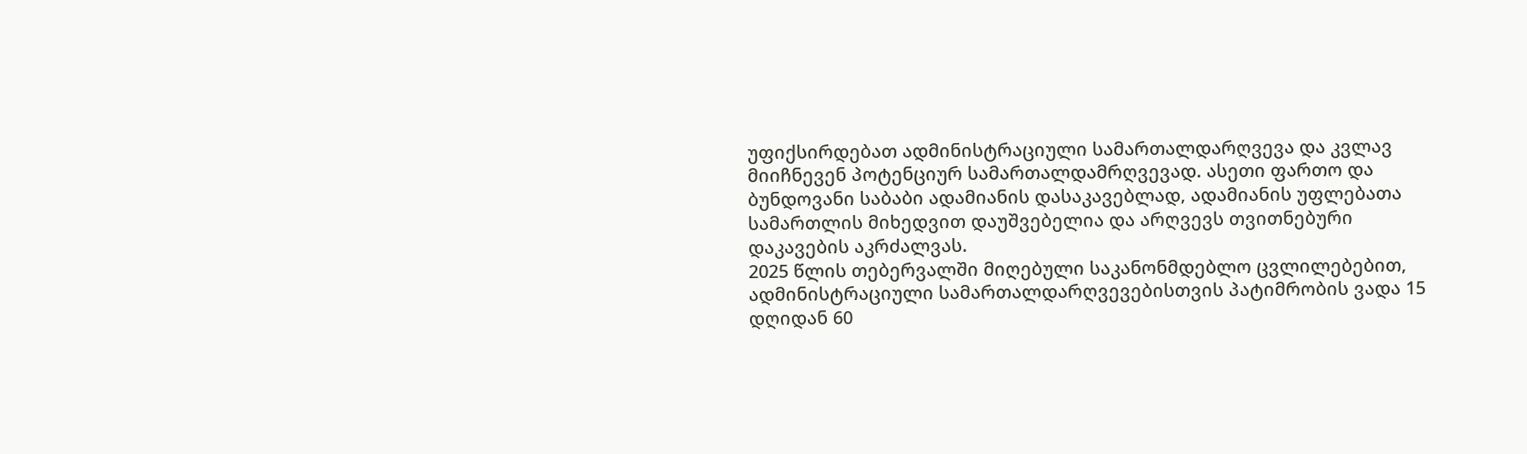უფიქსირდებათ ადმინისტრაციული სამართალდარღვევა და კვლავ მიიჩნევენ პოტენციურ სამართალდამრღვევად. ასეთი ფართო და ბუნდოვანი საბაბი ადამიანის დასაკავებლად, ადამიანის უფლებათა სამართლის მიხედვით დაუშვებელია და არღვევს თვითნებური დაკავების აკრძალვას.
2025 წლის თებერვალში მიღებული საკანონმდებლო ცვლილებებით, ადმინისტრაციული სამართალდარღვევებისთვის პატიმრობის ვადა 15 დღიდან 60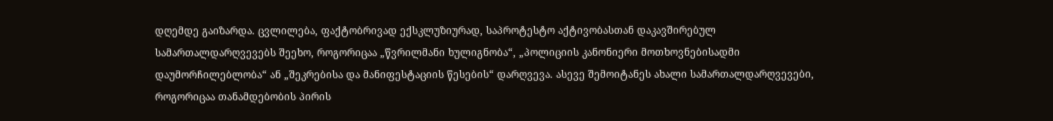დღემდე გაიზარდა. ცვლილება, ფაქტობრივად ექსკლუზიურად, საპროტესტო აქტივობასთან დაკავშირებულ სამართალდარღვევებს შეეხო, როგორიცაა „წვრილმანი ხულიგნობა“, „პოლიციის კანონიერი მოთხოვნებისადმი დაუმორჩილებლობა“ ან „შეკრებისა და მანიფესტაციის წესების“ დარღვევა. ასევე შემოიტანეს ახალი სამართალდარღვევები, როგორიცაა თანამდებობის პირის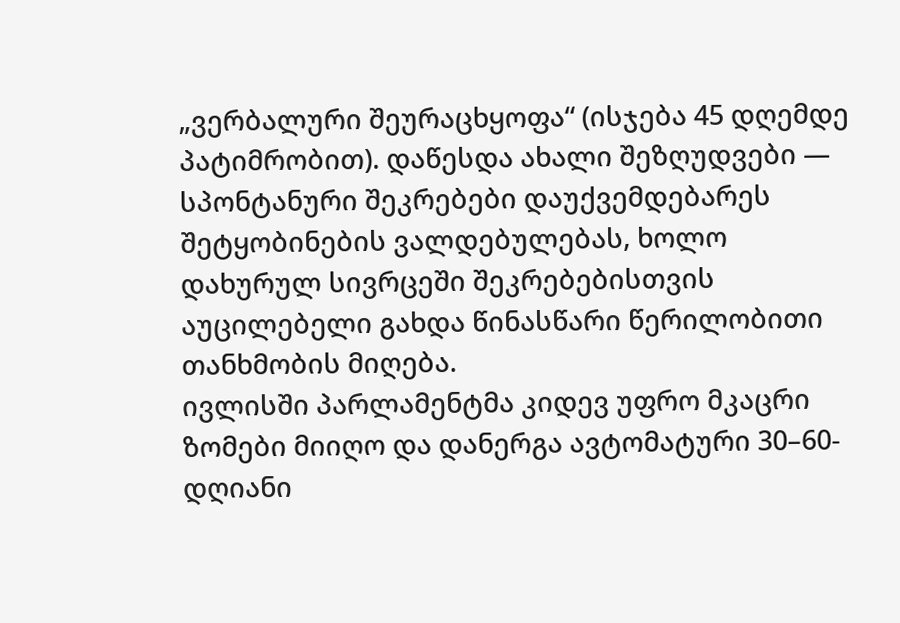„ვერბალური შეურაცხყოფა“ (ისჯება 45 დღემდე პატიმრობით). დაწესდა ახალი შეზღუდვები — სპონტანური შეკრებები დაუქვემდებარეს შეტყობინების ვალდებულებას, ხოლო დახურულ სივრცეში შეკრებებისთვის აუცილებელი გახდა წინასწარი წერილობითი თანხმობის მიღება.
ივლისში პარლამენტმა კიდევ უფრო მკაცრი ზომები მიიღო და დანერგა ავტომატური 30–60-დღიანი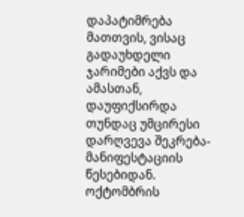დაპატიმრება მათთვის, ვისაც გადაუხდელი ჯარიმები აქვს და ამასთან, დაუფიქსირდა თუნდაც უმცირესი დარღვევა შეკრება-მანიფესტაციის წესებიდან.
ოქტომბრის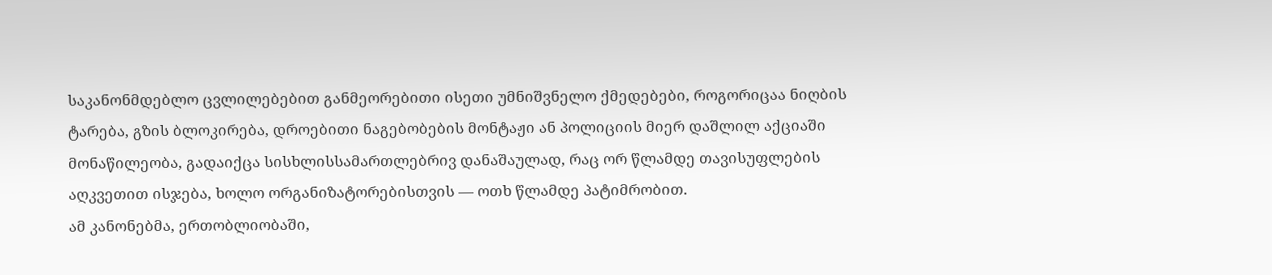საკანონმდებლო ცვლილებებით განმეორებითი ისეთი უმნიშვნელო ქმედებები, როგორიცაა ნიღბის ტარება, გზის ბლოკირება, დროებითი ნაგებობების მონტაჟი ან პოლიციის მიერ დაშლილ აქციაში მონაწილეობა, გადაიქცა სისხლისსამართლებრივ დანაშაულად, რაც ორ წლამდე თავისუფლების აღკვეთით ისჯება, ხოლო ორგანიზატორებისთვის — ოთხ წლამდე პატიმრობით.
ამ კანონებმა, ერთობლიობაში,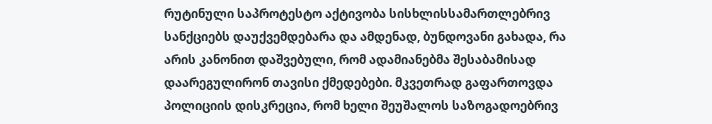რუტინული საპროტესტო აქტივობა სისხლისსამართლებრივ სანქციებს დაუქვემდებარა და ამდენად, ბუნდოვანი გახადა, რა არის კანონით დაშვებული, რომ ადამიანებმა შესაბამისად დაარეგულირონ თავისი ქმედებები. მკვეთრად გაფართოვდა პოლიციის დისკრეცია, რომ ხელი შეუშალოს საზოგადოებრივ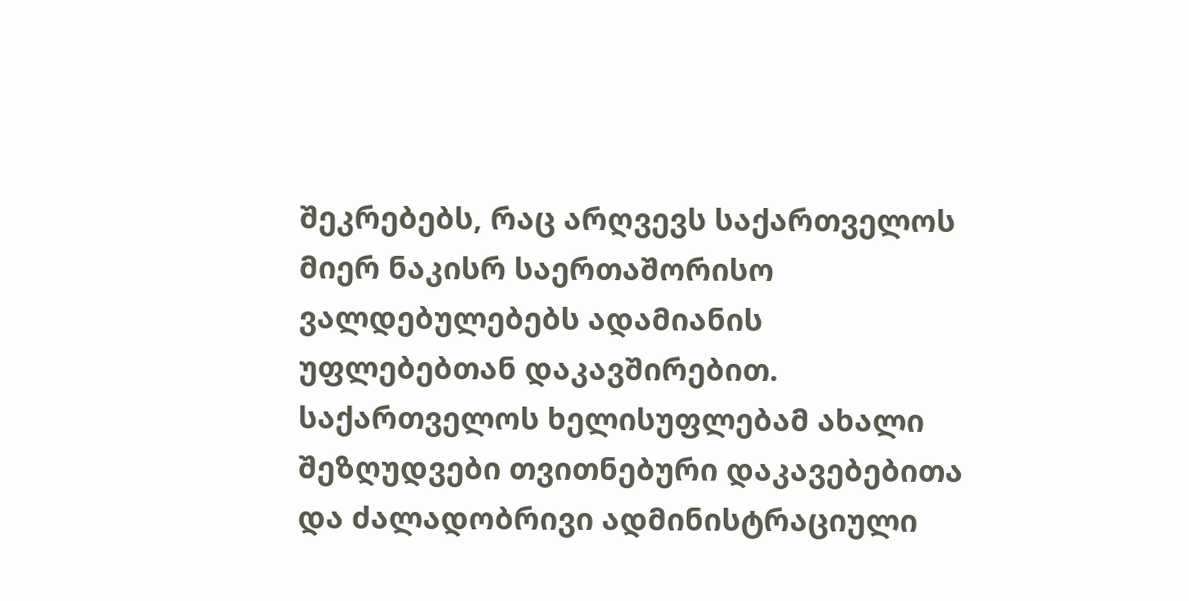შეკრებებს, რაც არღვევს საქართველოს მიერ ნაკისრ საერთაშორისო ვალდებულებებს ადამიანის უფლებებთან დაკავშირებით.
საქართველოს ხელისუფლებამ ახალი შეზღუდვები თვითნებური დაკავებებითა და ძალადობრივი ადმინისტრაციული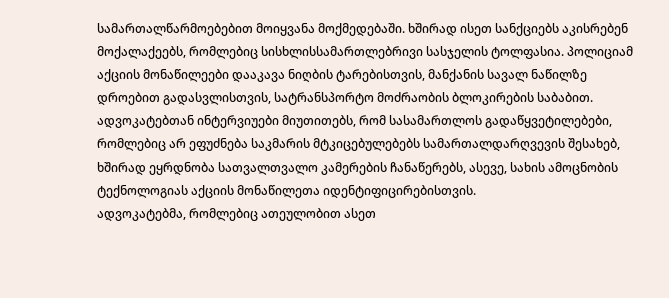სამართალწარმოებებით მოიყვანა მოქმედებაში. ხშირად ისეთ სანქციებს აკისრებენ მოქალაქეებს, რომლებიც სისხლისსამართლებრივი სასჯელის ტოლფასია. პოლიციამ აქციის მონაწილეები დააკავა ნიღბის ტარებისთვის, მანქანის სავალ ნაწილზე დროებით გადასვლისთვის, სატრანსპორტო მოძრაობის ბლოკირების საბაბით.
ადვოკატებთან ინტერვიუები მიუთითებს, რომ სასამართლოს გადაწყვეტილებები, რომლებიც არ ეფუძნება საკმარის მტკიცებულებებს სამართალდარღვევის შესახებ, ხშირად ეყრდნობა სათვალთვალო კამერების ჩანაწერებს, ასევე, სახის ამოცნობის ტექნოლოგიას აქციის მონაწილეთა იდენტიფიცირებისთვის.
ადვოკატებმა, რომლებიც ათეულობით ასეთ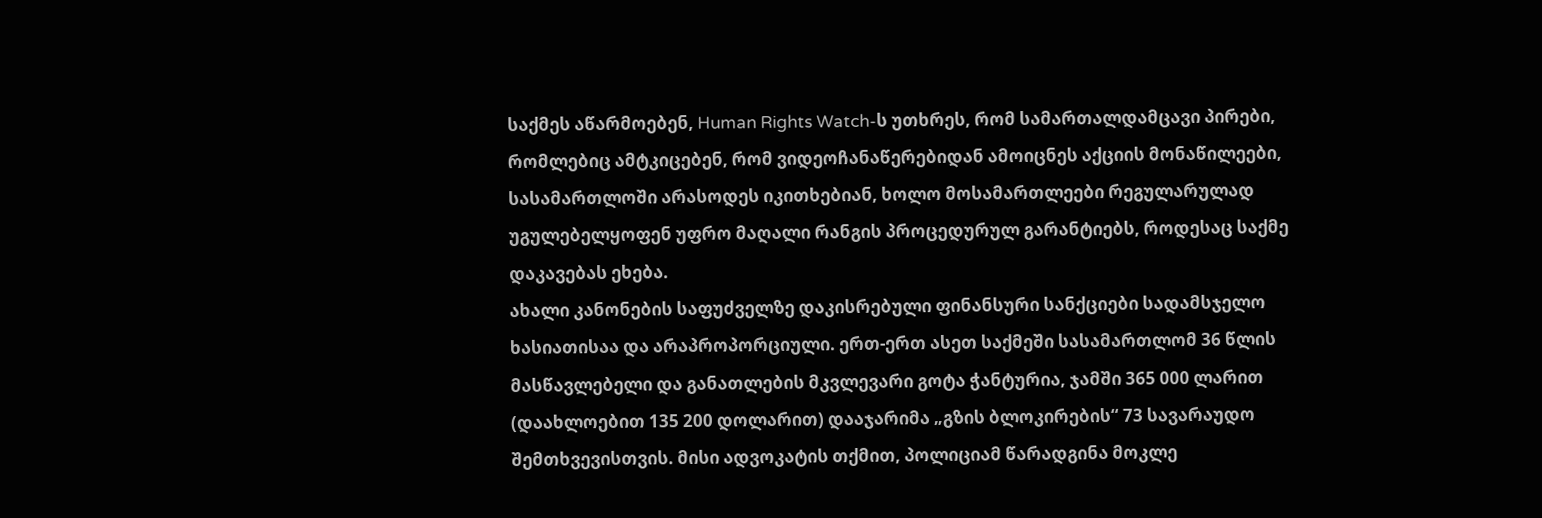საქმეს აწარმოებენ, Human Rights Watch-ს უთხრეს, რომ სამართალდამცავი პირები, რომლებიც ამტკიცებენ, რომ ვიდეოჩანაწერებიდან ამოიცნეს აქციის მონაწილეები, სასამართლოში არასოდეს იკითხებიან, ხოლო მოსამართლეები რეგულარულად უგულებელყოფენ უფრო მაღალი რანგის პროცედურულ გარანტიებს, როდესაც საქმე დაკავებას ეხება.
ახალი კანონების საფუძველზე დაკისრებული ფინანსური სანქციები სადამსჯელო ხასიათისაა და არაპროპორციული. ერთ-ერთ ასეთ საქმეში სასამართლომ 36 წლის მასწავლებელი და განათლების მკვლევარი გოტა ჭანტურია, ჯამში 365 000 ლარით (დაახლოებით 135 200 დოლარით) დააჯარიმა „გზის ბლოკირების“ 73 სავარაუდო შემთხვევისთვის. მისი ადვოკატის თქმით, პოლიციამ წარადგინა მოკლე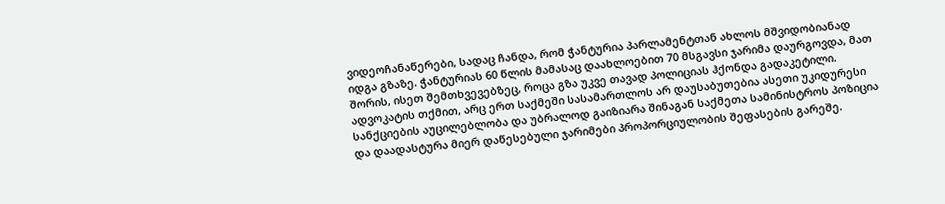ვიდეოჩანაწერები, სადაც ჩანდა, რომ ჭანტურია პარლამენტთან ახლოს მშვიდობიანად იდგა გზაზე. ჭანტურიას 60 წლის მამასაც დაახლოებით 70 მსგავსი ჯარიმა დაურგოვდა, მათ შორის, ისეთ შემთხვევებზეც, როცა გზა უკვე თავად პოლიციას ჰქონდა გადაკეტილი. ადვოკატის თქმით, არც ერთ საქმეში სასამართლოს არ დაუსაბუთებია ასეთი უკიდურესი სანქციების აუცილებლობა და უბრალოდ გაიზიარა შინაგან საქმეთა სამინისტროს პოზიცია და დაადასტურა მიერ დაწესებული ჯარიმები პროპორციულობის შეფასების გარეშე.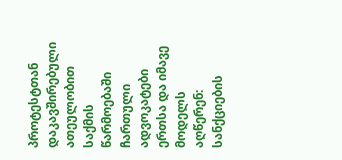პროტესტთან დაკავშირებული ათეულობით საქმის წარმოებაში ჩართული ადვოკატები ერთსა და იმავე მოდელს აღწერენ: სანქციების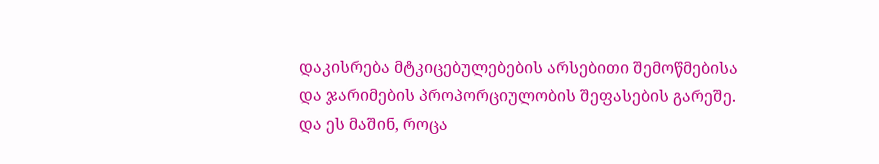დაკისრება მტკიცებულებების არსებითი შემოწმებისა და ჯარიმების პროპორციულობის შეფასების გარეშე. და ეს მაშინ, როცა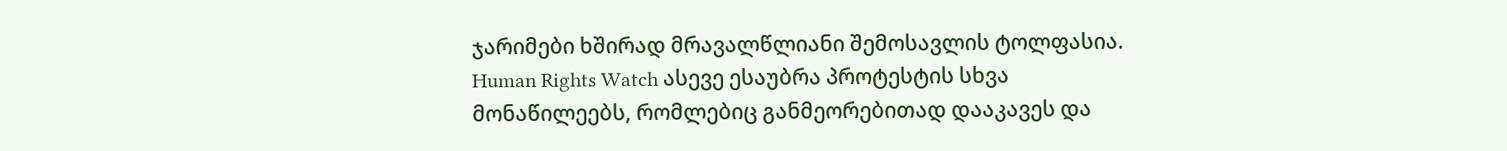ჯარიმები ხშირად მრავალწლიანი შემოსავლის ტოლფასია.
Human Rights Watch ასევე ესაუბრა პროტესტის სხვა მონაწილეებს, რომლებიც განმეორებითად დააკავეს და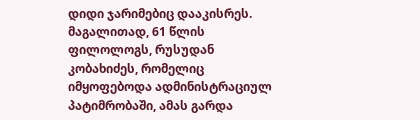დიდი ჯარიმებიც დააკისრეს. მაგალითად, 61 წლის ფილოლოგს, რუსუდან კობახიძეს, რომელიც იმყოფებოდა ადმინისტრაციულ პატიმრობაში, ამას გარდა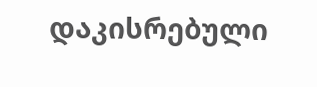დაკისრებული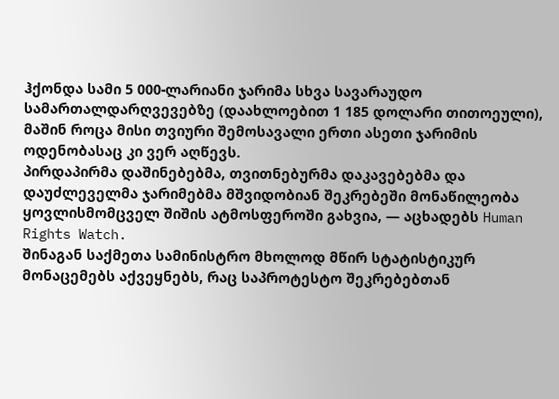ჰქონდა სამი 5 000-ლარიანი ჯარიმა სხვა სავარაუდო სამართალდარღვევებზე (დაახლოებით 1 185 დოლარი თითოეული), მაშინ როცა მისი თვიური შემოსავალი ერთი ასეთი ჯარიმის ოდენობასაც კი ვერ აღწევს.
პირდაპირმა დაშინებებმა, თვითნებურმა დაკავებებმა და დაუძლეველმა ჯარიმებმა მშვიდობიან შეკრებეში მონაწილეობა ყოვლისმომცველ შიშის ატმოსფეროში გახვია, — აცხადებს Human Rights Watch.
შინაგან საქმეთა სამინისტრო მხოლოდ მწირ სტატისტიკურ მონაცემებს აქვეყნებს, რაც საპროტესტო შეკრებებთან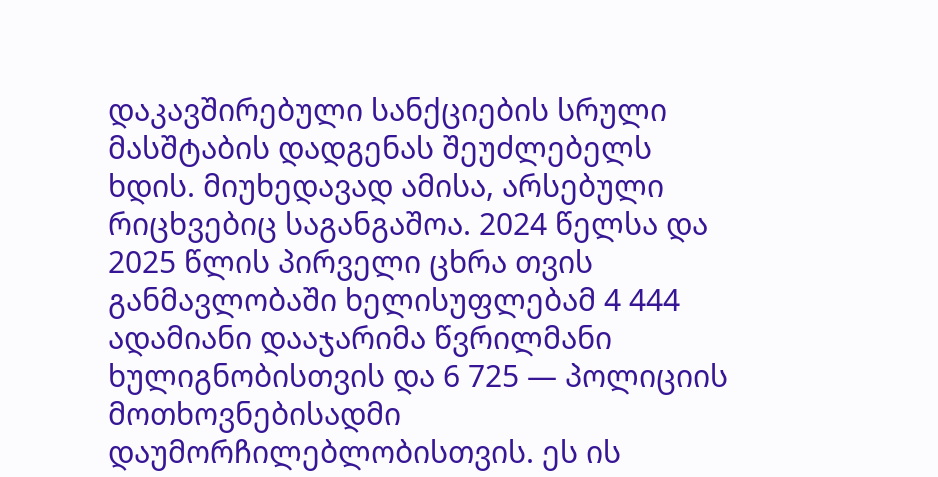დაკავშირებული სანქციების სრული მასშტაბის დადგენას შეუძლებელს ხდის. მიუხედავად ამისა, არსებული რიცხვებიც საგანგაშოა. 2024 წელსა და 2025 წლის პირველი ცხრა თვის განმავლობაში ხელისუფლებამ 4 444 ადამიანი დააჯარიმა წვრილმანი ხულიგნობისთვის და 6 725 — პოლიციის მოთხოვნებისადმი დაუმორჩილებლობისთვის. ეს ის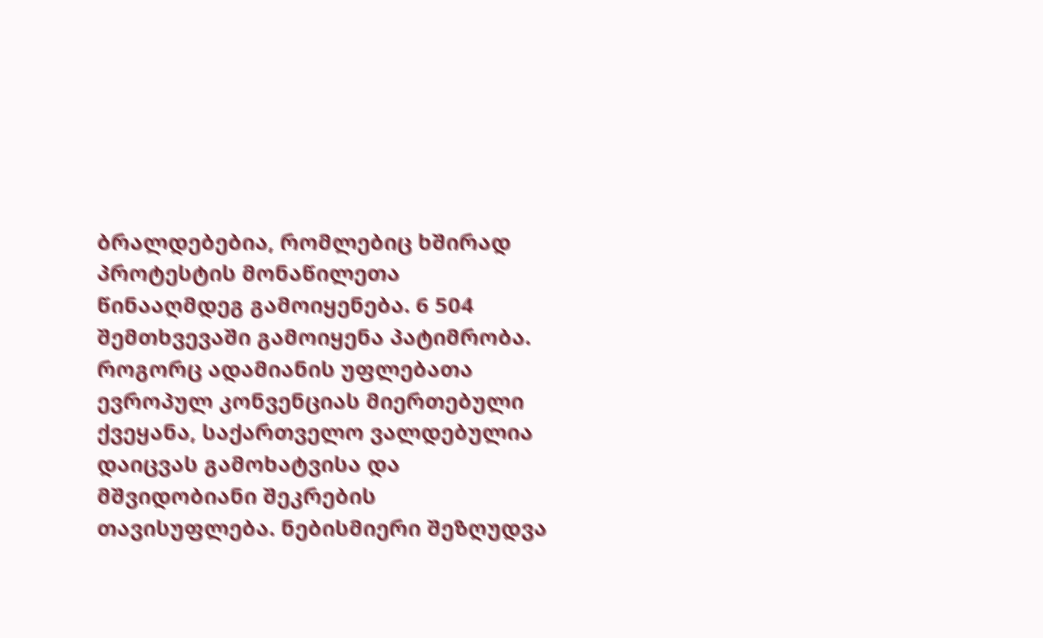ბრალდებებია, რომლებიც ხშირად პროტესტის მონაწილეთა წინააღმდეგ გამოიყენება. 6 504 შემთხვევაში გამოიყენა პატიმრობა.
როგორც ადამიანის უფლებათა ევროპულ კონვენციას მიერთებული ქვეყანა, საქართველო ვალდებულია დაიცვას გამოხატვისა და მშვიდობიანი შეკრების თავისუფლება. ნებისმიერი შეზღუდვა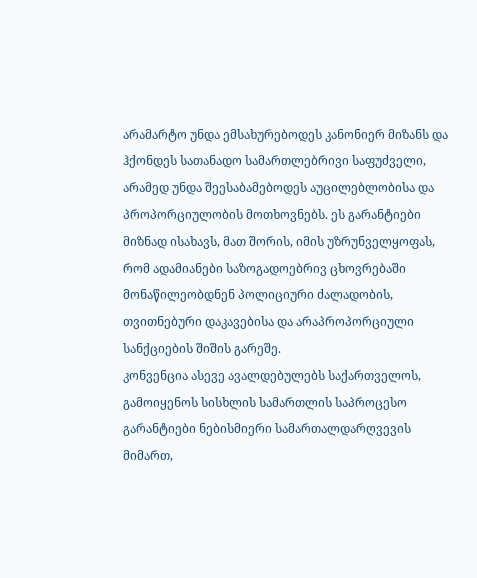არამარტო უნდა ემსახურებოდეს კანონიერ მიზანს და ჰქონდეს სათანადო სამართლებრივი საფუძველი, არამედ უნდა შეესაბამებოდეს აუცილებლობისა და პროპორციულობის მოთხოვნებს. ეს გარანტიები მიზნად ისახავს, მათ შორის, იმის უზრუნველყოფას, რომ ადამიანები საზოგადოებრივ ცხოვრებაში მონაწილეობდნენ პოლიციური ძალადობის, თვითნებური დაკავებისა და არაპროპორციული სანქციების შიშის გარეშე.
კონვენცია ასევე ავალდებულებს საქართველოს, გამოიყენოს სისხლის სამართლის საპროცესო გარანტიები ნებისმიერი სამართალდარღვევის მიმართ,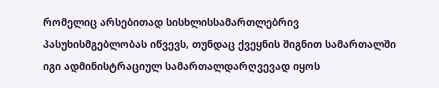რომელიც არსებითად სისხლისსამართლებრივ პასუხისმგებლობას იწვევს, თუნდაც ქვეყნის შიგნით სამართალში იგი ადმინისტრაციულ სამართალდარღვევად იყოს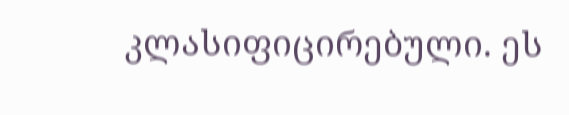კლასიფიცირებული. ეს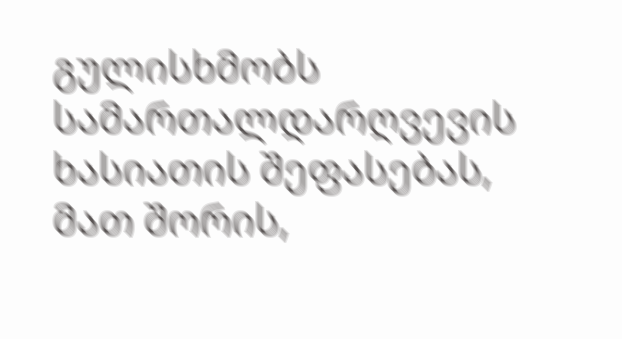გულისხმობს სამართალდარღვევის ხასიათის შეფასებას, მათ შორის,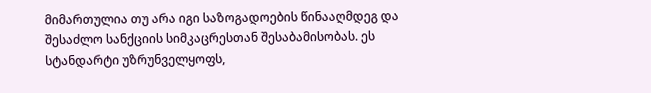მიმართულია თუ არა იგი საზოგადოების წინააღმდეგ და შესაძლო სანქციის სიმკაცრესთან შესაბამისობას. ეს სტანდარტი უზრუნველყოფს,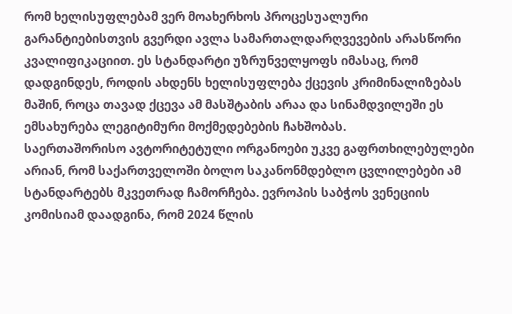რომ ხელისუფლებამ ვერ მოახერხოს პროცესუალური გარანტიებისთვის გვერდი ავლა სამართალდარღვევების არასწორი კვალიფიკაციით. ეს სტანდარტი უზრუნველყოფს იმასაც, რომ დადგინდეს, როდის ახდენს ხელისუფლება ქცევის კრიმინალიზებას მაშინ, როცა თავად ქცევა ამ მასშტაბის არაა და სინამდვილეში ეს ემსახურება ლეგიტიმური მოქმედებების ჩახშობას.
საერთაშორისო ავტორიტეტული ორგანოები უკვე გაფრთხილებულები არიან, რომ საქართველოში ბოლო საკანონმდებლო ცვლილებები ამ სტანდარტებს მკვეთრად ჩამორჩება. ევროპის საბჭოს ვენეციის კომისიამ დაადგინა, რომ 2024 წლის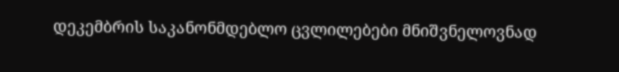დეკემბრის საკანონმდებლო ცვლილებები მნიშვნელოვნად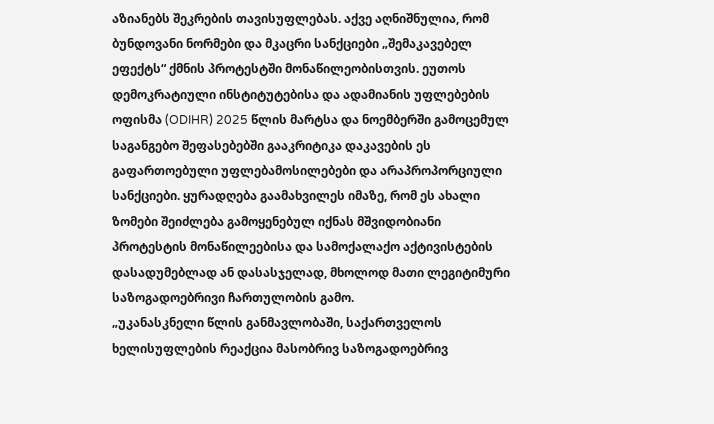აზიანებს შეკრების თავისუფლებას. აქვე აღნიშნულია, რომ ბუნდოვანი ნორმები და მკაცრი სანქციები „შემაკავებელ ეფექტს“ ქმნის პროტესტში მონაწილეობისთვის. ეუთოს დემოკრატიული ინსტიტუტებისა და ადამიანის უფლებების ოფისმა (ODIHR) 2025 წლის მარტსა და ნოემბერში გამოცემულ საგანგებო შეფასებებში გააკრიტიკა დაკავების ეს გაფართოებული უფლებამოსილებები და არაპროპორციული სანქციები. ყურადღება გაამახვილეს იმაზე, რომ ეს ახალი ზომები შეიძლება გამოყენებულ იქნას მშვიდობიანი პროტესტის მონაწილეებისა და სამოქალაქო აქტივისტების დასადუმებლად ან დასასჯელად, მხოლოდ მათი ლეგიტიმური საზოგადოებრივი ჩართულობის გამო.
„უკანასკნელი წლის განმავლობაში, საქართველოს ხელისუფლების რეაქცია მასობრივ საზოგადოებრივ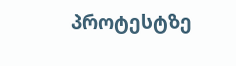პროტესტზე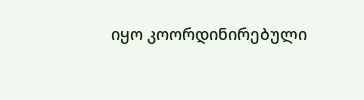იყო კოორდინირებული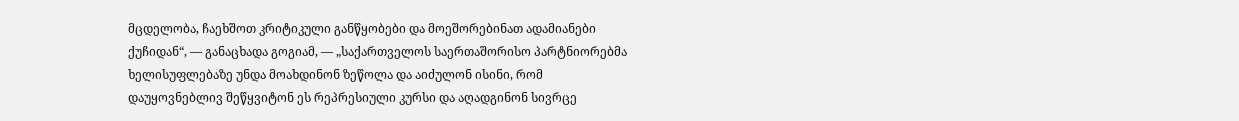მცდელობა, ჩაეხშოთ კრიტიკული განწყობები და მოეშორებინათ ადამიანები ქუჩიდან“, — განაცხადა გოგიამ, — „საქართველოს საერთაშორისო პარტნიორებმა ხელისუფლებაზე უნდა მოახდინონ ზეწოლა და აიძულონ ისინი, რომ დაუყოვნებლივ შეწყვიტონ ეს რეპრესიული კურსი და აღადგინონ სივრცე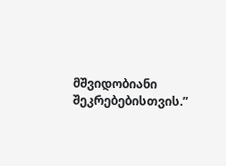მშვიდობიანი შეკრებებისთვის.”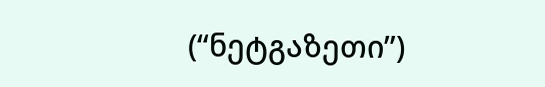(“ნეტგაზეთი”)